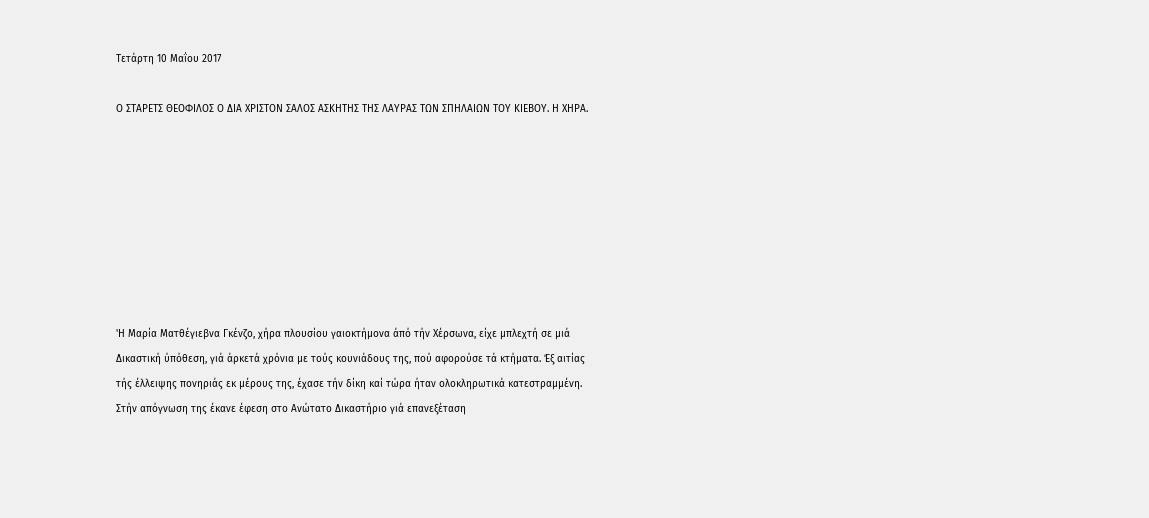Τετάρτη 10 Μαΐου 2017

Ο ΣΤΑΡΕΤΣ ΘΕΟΦΙΛΟΣ Ο ΔΙΑ ΧΡΙΣΤΟΝ ΣΑΛΟΣ ΑΣΚΗΤΗΣ ΤΗΣ ΛΑΥΡΑΣ ΤΩΝ ΣΠΗΛΑΙΩΝ ΤΟΥ ΚΙΕΒΟΥ. Η ΧΗΡΑ.








'Η Μαρία Ματθέγιεβνα Γκένζο, χήρα πλουσίου γαιοκτήμονα άπό τήν Χέρσωνα, είχε μπλεχτή σε μιά Δικαστική ύπόθεση, γιά άρκετά χρόνια με τούς κουνιάδους της, πού αφορούσε τά κτήματα. Έξ αιτίας τής έλλειψης πονηριάς εκ μέρους της, έχασε τήν δίκη καί τώρα ήταν ολοκληρωτικά κατεστραμμένη. Στήν απόγνωση της έκανε έφεση στο Ανώτατο Δικαστήριο γιά επανεξέταση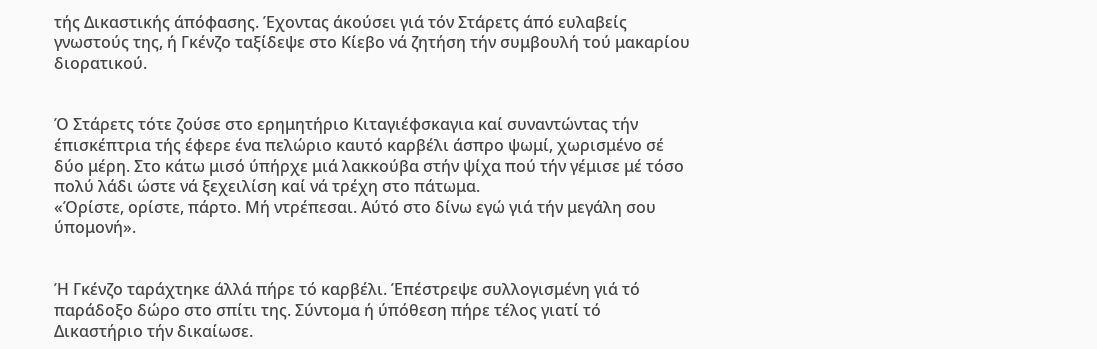τής Δικαστικής άπόφασης. Έχοντας άκούσει γιά τόν Στάρετς άπό ευλαβείς γνωστούς της, ή Γκένζο ταξίδεψε στο Κίεβο νά ζητήση τήν συμβουλή τού μακαρίου διορατικού.


Ό Στάρετς τότε ζούσε στο ερημητήριο Κιταγιέφσκαγια καί συναντώντας τήν έπισκέπτρια τής έφερε ένα πελώριο καυτό καρβέλι άσπρο ψωμί, χωρισμένο σέ δύο μέρη. Στο κάτω μισό ύπήρχε μιά λακκούβα στήν ψίχα πού τήν γέμισε μέ τόσο πολύ λάδι ώστε νά ξεχειλίση καί νά τρέχη στο πάτωμα.
«Όρίστε, ορίστε, πάρτο. Μή ντρέπεσαι. Αύτό στο δίνω εγώ γιά τήν μεγάλη σου ύπομονή».


Ή Γκένζο ταράχτηκε άλλά πήρε τό καρβέλι. Έπέστρεψε συλλογισμένη γιά τό παράδοξο δώρο στο σπίτι της. Σύντομα ή ύπόθεση πήρε τέλος γιατί τό Δικαστήριο τήν δικαίωσε.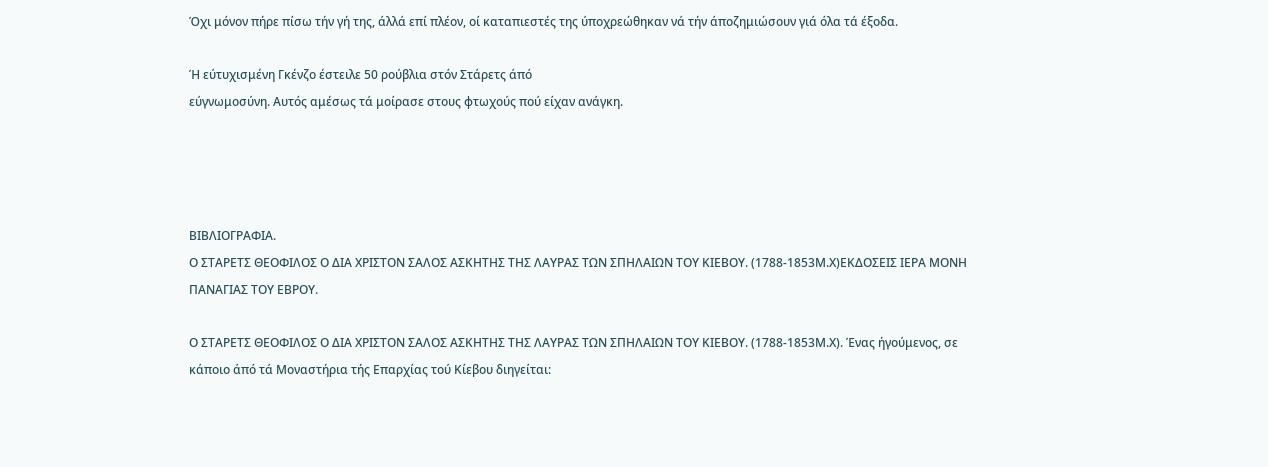Όχι μόνον πήρε πίσω τήν γή της, άλλά επί πλέον, οί καταπιεστές της ύποχρεώθηκαν νά τήν άποζημιώσουν γιά όλα τά έξοδα.

Ή εύτυχισμένη Γκένζο έστειλε 50 ρούβλια στόν Στάρετς άπό
εύγνωμοσύνη. Αυτός αμέσως τά μοίρασε στους φτωχούς πού είχαν ανάγκη.




ΒΙΒΛΙΟΓΡΑΦΙΑ.
Ο ΣΤΑΡΕΤΣ ΘΕΟΦΙΛΟΣ Ο ΔΙΑ ΧΡΙΣΤΟΝ ΣΑΛΟΣ ΑΣΚΗΤΗΣ ΤΗΣ ΛΑΥΡΑΣ ΤΩΝ ΣΠΗΛΑΙΩΝ ΤΟΥ ΚΙΕΒΟΥ. (1788-1853Μ.Χ)ΕΚΔΟΣΕΙΣ ΙΕΡΑ ΜΟΝΗ ΠΑΝΑΓΙΑΣ ΤΟΥ ΕΒΡΟΥ.

Ο ΣΤΑΡΕΤΣ ΘΕΟΦΙΛΟΣ Ο ΔΙΑ ΧΡΙΣΤΟΝ ΣΑΛΟΣ ΑΣΚΗΤΗΣ ΤΗΣ ΛΑΥΡΑΣ ΤΩΝ ΣΠΗΛΑΙΩΝ ΤΟΥ ΚΙΕΒΟΥ. (1788-1853Μ.Χ). Ένας ήγούμενος, σε κάποιο άπό τά Μοναστήρια τής Επαρχίας τού Κίεβου διηγείται: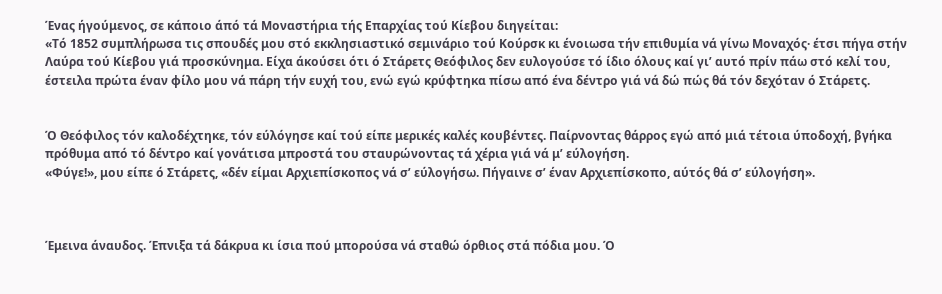Ένας ήγούμενος, σε κάποιο άπό τά Μοναστήρια τής Επαρχίας τού Κίεβου διηγείται:
«Τό 1852 συμπλήρωσα τις σπουδές μου στό εκκλησιαστικό σεμινάριο τού Κούρσκ κι ένοιωσα τήν επιθυμία νά γίνω Μοναχός· έτσι πήγα στήν Λαύρα τού Κίεβου γιά προσκύνημα. Είχα άκούσει ότι ό Στάρετς Θεόφιλος δεν ευλογούσε τό ίδιο όλους καί γι’ αυτό πρίν πάω στό κελί του, έστειλα πρώτα έναν φίλο μου νά πάρη τήν ευχή του, ενώ εγώ κρύφτηκα πίσω από ένα δέντρο γιά νά δώ πώς θά τόν δεχόταν ό Στάρετς.


Ό Θεόφιλος τόν καλοδέχτηκε, τόν εύλόγησε καί τού είπε μερικές καλές κουβέντες. Παίρνοντας θάρρος εγώ από μιά τέτοια ύποδοχή, βγήκα πρόθυμα από τό δέντρο καί γονάτισα μπροστά του σταυρώνοντας τά χέρια γιά νά μ’ εύλογήση.
«Φύγε!», μου είπε ό Στάρετς, «δέν είμαι Αρχιεπίσκοπος νά σ’ εύλογήσω. Πήγαινε σ’ έναν Αρχιεπίσκοπο, αύτός θά σ’ εύλογήση».



Έμεινα άναυδος. Έπνιξα τά δάκρυα κι ίσια πού μπορούσα νά σταθώ όρθιος στά πόδια μου. Ό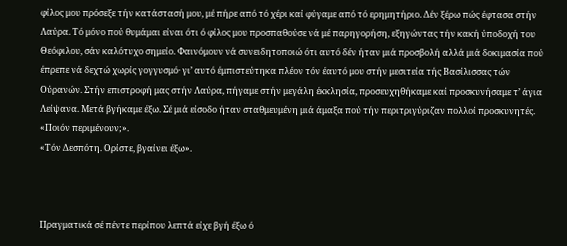φίλος μου πρόσεξε τήν κατάστασή μου, μέ πήρε από τό χέρι καί φύγαμε από τό ερημητήριο. Δέν ξέρω πώς έφτασα στήν Λαύρα. Τό μόνο πού θυμάμαι είναι ότι ό φίλος μου προσπαθούσε νά μέ παρηγορήση, εξηγώντας τήν κακή ύποδοχή του Θεόφιλου, σάν καλότυχο σημείο. Φαινόμουν νά συνειδητοποιώ ότι αυτό δέν ήταν μιά προσβολή αλλά μιά δοκιμασία πού έπρεπε νά δεχτώ χωρίς γογγυσμό· γι’ αυτό έμπιστεύτηκα πλέον τόν έαυτό μου στήν μεσιτεία τής Βασίλισσας τών Ούρανών. Στήν επιστροφή μας στήν Λαύρα, πήγαμε στήν μεγάλη έκκλησία, προσευχηθήκαμε καί προσκυνήσαμε τ’ άγια Λείψανα. Μετά βγήκαμε έξω. Σέ μιά είσοδο ήταν σταθμευμένη μιά άμαξα πού τήν περιτριγύριζαν πολλοί προσκυνητές.
«Ποιόν περιμένουν;».
«Τόν Δεσπότη. Ορίστε, βγαίνει έξω».



Πραγματικά σέ πέντε περίπου λεπτά είχε βγή έξω ό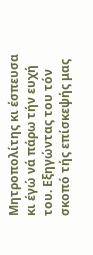Μητροπολίτης κι έσπευσα κι έγώ νά πάρω τήν ευχή του. Εξηγώντας του τόν σκοπό τής επίσκεψής μας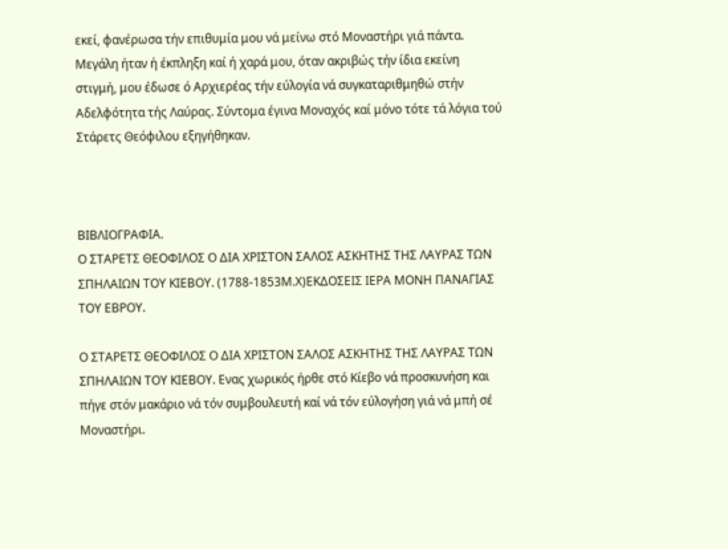εκεί, φανέρωσα τήν επιθυμία μου νά μείνω στό Μοναστήρι γιά πάντα. Μεγάλη ήταν ή έκπληξη καί ή χαρά μου, όταν ακριβώς τήν ίδια εκείνη στιγμή, μου έδωσε ό Αρχιερέας τήν εύλογία νά συγκαταριθμηθώ στήν Αδελφότητα τής Λαύρας. Σύντομα έγινα Μοναχός καί μόνο τότε τά λόγια τού Στάρετς Θεόφιλου εξηγήθηκαν.



ΒΙΒΛΙΟΓΡΑΦΙΑ.
Ο ΣΤΑΡΕΤΣ ΘΕΟΦΙΛΟΣ Ο ΔΙΑ ΧΡΙΣΤΟΝ ΣΑΛΟΣ ΑΣΚΗΤΗΣ ΤΗΣ ΛΑΥΡΑΣ ΤΩΝ ΣΠΗΛΑΙΩΝ ΤΟΥ ΚΙΕΒΟΥ. (1788-1853Μ.Χ)ΕΚΔΟΣΕΙΣ ΙΕΡΑ ΜΟΝΗ ΠΑΝΑΓΙΑΣ ΤΟΥ ΕΒΡΟΥ.

Ο ΣΤΑΡΕΤΣ ΘΕΟΦΙΛΟΣ Ο ΔΙΑ ΧΡΙΣΤΟΝ ΣΑΛΟΣ ΑΣΚΗΤΗΣ ΤΗΣ ΛΑΥΡΑΣ ΤΩΝ ΣΠΗΛΑΙΩΝ ΤΟΥ ΚΙΕΒΟΥ. Ενας χωρικός ήρθε στό Κίεβο νά προσκυνήση και πήγε στόν μακάριο νά τόν συμβουλευτή καί νά τόν εύλογήση γιά νά μπή σέ Μοναστήρι.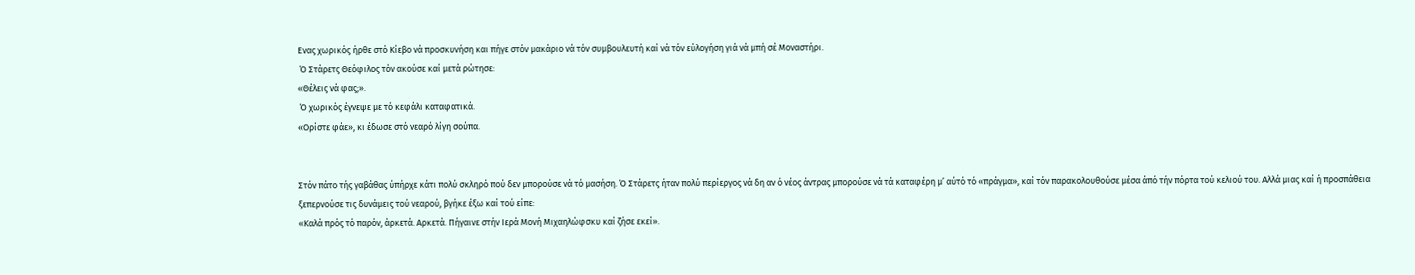Ενας χωρικός ήρθε στό Κίεβο νά προσκυνήση και πήγε στόν μακάριο νά τόν συμβουλευτή καί νά τόν εύλογήση γιά νά μπή σέ Μοναστήρι.
 Ό Στάρετς Θεόφιλος τόν ακούσε καί μετά ρώτησε:
«Θέλεις νά φας;».
 Ό χωρικός έγνεψε με τό κεφάλι καταφατικά.
«Ορίστε φάε», κι έδωσε στό νεαρό λίγη σούπα.


Στόν πάτο τής γαβάθας ύπήρχε κάτι πολύ σκληρό πού δεν μπορούσε νά τό μασήση. Ό Στάρετς ήταν πολύ περίεργος νά δη αν ό νέος άντρας μπορούσε νά τά καταφέρη μ’ αύτό τό «πράγμα», καί τόν παρακολουθούσε μέσα άπό τήν πόρτα τού κελιού του. Αλλά μιας καί ή προσπάθεια ξεπερνούσε τις δυνάμεις τού νεαρού, βγήκε έξω καί τού είπε:
«Καλά πρός τό παρόν, άρκετά. Αρκετά. Πήγαινε στήν Ιερά Μονή Μιχαηλώφσκυ καί ζήσε εκεί».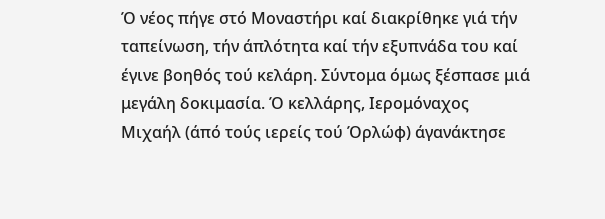Ό νέος πήγε στό Μοναστήρι καί διακρίθηκε γιά τήν ταπείνωση, τήν άπλότητα καί τήν εξυπνάδα του καί έγινε βοηθός τού κελάρη. Σύντομα όμως ξέσπασε μιά μεγάλη δοκιμασία. Ό κελλάρης, Ιερομόναχος Μιχαήλ (άπό τούς ιερείς τού Όρλώφ) άγανάκτησε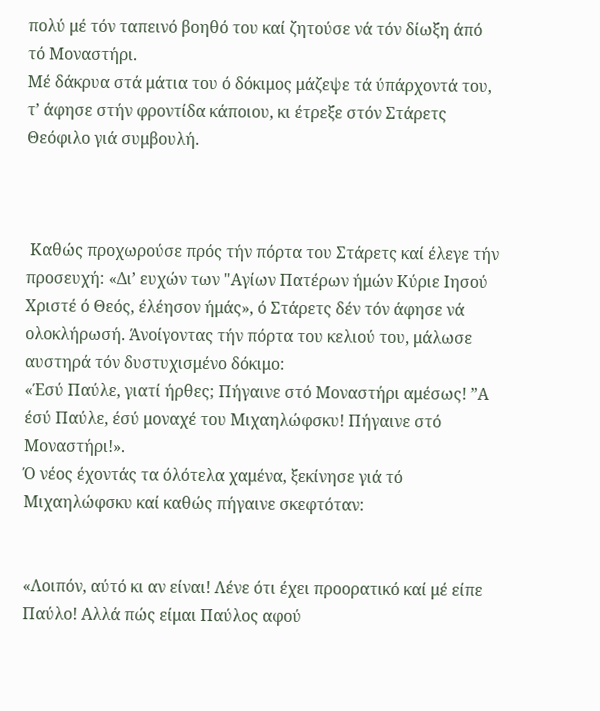πολύ μέ τόν ταπεινό βοηθό του καί ζητούσε νά τόν δίωξη άπό τό Μοναστήρι.
Μέ δάκρυα στά μάτια του ό δόκιμος μάζεψε τά ύπάρχοντά του, τ’ άφησε στήν φροντίδα κάποιου, κι έτρεξε στόν Στάρετς Θεόφιλο γιά συμβουλή.



 Καθώς προχωρούσε πρός τήν πόρτα του Στάρετς καί έλεγε τήν προσευχή: «Δι’ ευχών των "Αγίων Πατέρων ήμών Κύριε Ιησού Χριστέ ό Θεός, έλέησον ήμάς», ό Στάρετς δέν τόν άφησε νά ολοκλήρωσή. Άνοίγοντας τήν πόρτα του κελιού του, μάλωσε αυστηρά τόν δυστυχισμένο δόκιμο:
«Έσύ Παύλε, γιατί ήρθες; Πήγαινε στό Μοναστήρι αμέσως! ”Α έσύ Παύλε, έσύ μοναχέ του Μιχαηλώφσκυ! Πήγαινε στό Μοναστήρι!».
Ό νέος έχοντάς τα όλότελα χαμένα, ξεκίνησε γιά τό Μιχαηλώφσκυ καί καθώς πήγαινε σκεφτόταν:


«Λοιπόν, αύτό κι αν είναι! Λένε ότι έχει προορατικό καί μέ είπε Παύλο! Αλλά πώς είμαι Παύλος αφού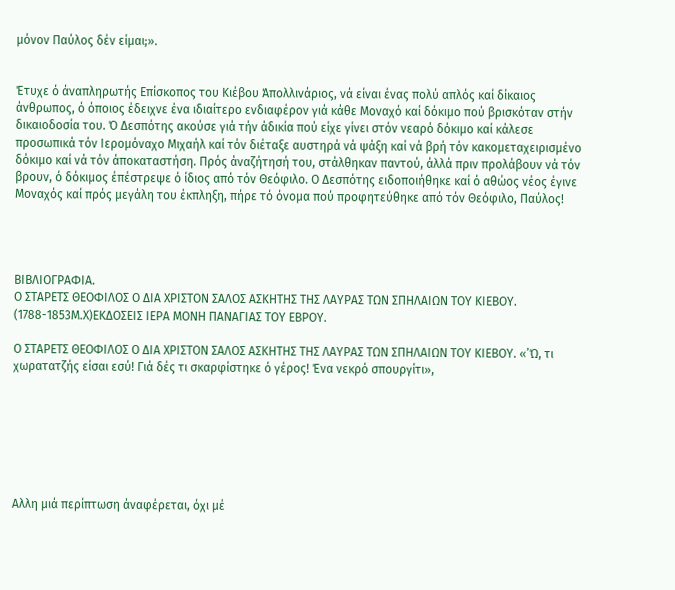μόνον Παύλος δέν είμαι;».


Έτυχε ό άναπληρωτής Επίσκοπος του Κιέβου Άπολλινάριος, νά είναι ένας πολύ απλός καί δίκαιος άνθρωπος, ό όποιος έδειχνε ένα ιδιαίτερο ενδιαφέρον γιά κάθε Μοναχό καί δόκιμο πού βρισκόταν στήν δικαιοδοσία του. Ό Δεσπότης ακούσε γιά τήν άδικία πού είχε γίνει στόν νεαρό δόκιμο καί κάλεσε προσωπικά τόν Ιερομόναχο Μιχαήλ καί τόν διέταξε αυστηρά νά ψάξη καί νά βρή τόν κακομεταχειρισμένο δόκιμο καί νά τόν άποκαταστήση. Πρός άναζήτησή του, στάλθηκαν παντού, άλλά πριν προλάβουν νά τόν βρουν, ό δόκιμος έπέστρεψε ό ίδιος από τόν Θεόφιλο. Ο Δεσπότης ειδοποιήθηκε καί ό αθώος νέος έγινε Μοναχός καί πρός μεγάλη του έκπληξη, πήρε τό όνομα πού προφητεύθηκε από τόν Θεόφιλο, Παύλος!




ΒΙΒΛΙΟΓΡΑΦΙΑ.
Ο ΣΤΑΡΕΤΣ ΘΕΟΦΙΛΟΣ Ο ΔΙΑ ΧΡΙΣΤΟΝ ΣΑΛΟΣ ΑΣΚΗΤΗΣ ΤΗΣ ΛΑΥΡΑΣ ΤΩΝ ΣΠΗΛΑΙΩΝ ΤΟΥ ΚΙΕΒΟΥ. (1788-1853Μ.Χ)ΕΚΔΟΣΕΙΣ ΙΕΡΑ ΜΟΝΗ ΠΑΝΑΓΙΑΣ ΤΟΥ ΕΒΡΟΥ.

Ο ΣΤΑΡΕΤΣ ΘΕΟΦΙΛΟΣ Ο ΔΙΑ ΧΡΙΣΤΟΝ ΣΑΛΟΣ ΑΣΚΗΤΗΣ ΤΗΣ ΛΑΥΡΑΣ ΤΩΝ ΣΠΗΛΑΙΩΝ ΤΟΥ ΚΙΕΒΟΥ. «’Ώ, τι χωρατατζής είσαι εσύ! Γιά δές τι σκαρφίστηκε ό γέρος! Ένα νεκρό σπουργίτι»,







Αλλη μιά περίπτωση άναφέρεται, όχι μέ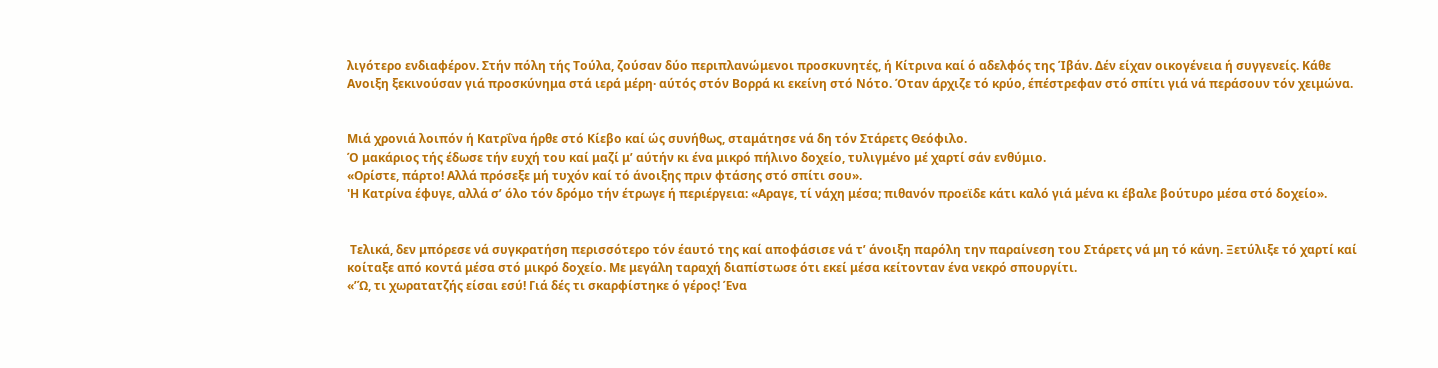λιγότερο ενδιαφέρον. Στήν πόλη τής Τούλα, ζούσαν δύο περιπλανώμενοι προσκυνητές, ή Κίτρινα καί ό αδελφός της Ίβάν. Δέν είχαν οικογένεια ή συγγενείς. Κάθε Ανοιξη ξεκινούσαν γιά προσκύνημα στά ιερά μέρη· αύτός στόν Βορρά κι εκείνη στό Νότο. Όταν άρχιζε τό κρύο, έπέστρεφαν στό σπίτι γιά νά περάσουν τόν χειμώνα.


Μιά χρονιά λοιπόν ή Κατρΐνα ήρθε στό Κίεβο καί ώς συνήθως, σταμάτησε νά δη τόν Στάρετς Θεόφιλο.
Ό μακάριος τής έδωσε τήν ευχή του καί μαζί μ’ αύτήν κι ένα μικρό πήλινο δοχείο, τυλιγμένο μέ χαρτί σάν ενθύμιο.
«Ορίστε, πάρτο! Αλλά πρόσεξε μή τυχόν καί τό άνοιξης πριν φτάσης στό σπίτι σου».
'Η Κατρίνα έφυγε, αλλά σ’ όλο τόν δρόμο τήν έτρωγε ή περιέργεια: «Αραγε, τί νάχη μέσα; πιθανόν προεϊδε κάτι καλό γιά μένα κι έβαλε βούτυρο μέσα στό δοχείο».


 Τελικά, δεν μπόρεσε νά συγκρατήση περισσότερο τόν έαυτό της καί αποφάσισε νά τ’ άνοιξη παρόλη την παραίνεση του Στάρετς νά μη τό κάνη. Ξετύλιξε τό χαρτί καί κοίταξε από κοντά μέσα στό μικρό δοχείο. Με μεγάλη ταραχή διαπίστωσε ότι εκεί μέσα κείτονταν ένα νεκρό σπουργίτι.
«’Ώ, τι χωρατατζής είσαι εσύ! Γιά δές τι σκαρφίστηκε ό γέρος! Ένα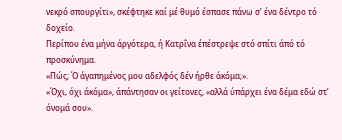νεκρό σπουργίτι», σκέφτηκε καί μέ θυμό έσπασε πάνω σ’ ένα δέντρο τό δοχείο.
Περίπου ένα μήνα άργότερα, ή Κατρΐνα έπέστρεψε στό σπίτι άπό τό προσκύνημα.
«Πώς; Ό άγαπημένος μου αδελφός δέν ήρθε άκόμα;».
«Όχι, όχι άκόμα», άπάντησαν οι γείτονες, «αλλά ύπάρχει ένα δέμα εδώ στ’ όνομά σου».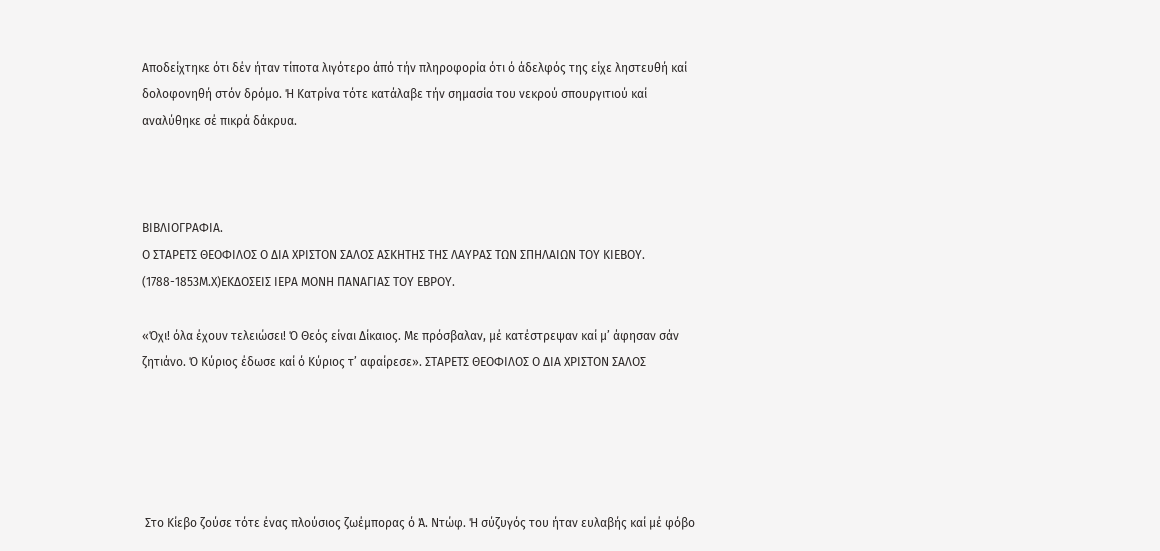Αποδείχτηκε ότι δέν ήταν τίποτα λιγότερο άπό τήν πληροφορία ότι ό άδελφός της είχε ληστευθή καί δολοφονηθή στόν δρόμο. Ή Κατρίνα τότε κατάλαβε τήν σημασία του νεκρού σπουργιτιού καί αναλύθηκε σέ πικρά δάκρυα.



ΒΙΒΛΙΟΓΡΑΦΙΑ.
Ο ΣΤΑΡΕΤΣ ΘΕΟΦΙΛΟΣ Ο ΔΙΑ ΧΡΙΣΤΟΝ ΣΑΛΟΣ ΑΣΚΗΤΗΣ ΤΗΣ ΛΑΥΡΑΣ ΤΩΝ ΣΠΗΛΑΙΩΝ ΤΟΥ ΚΙΕΒΟΥ. (1788-1853Μ.Χ)ΕΚΔΟΣΕΙΣ ΙΕΡΑ ΜΟΝΗ ΠΑΝΑΓΙΑΣ ΤΟΥ ΕΒΡΟΥ.

«Όχι! όλα έχουν τελειώσει! Ό Θεός είναι Δίκαιος. Με πρόσβαλαν, μέ κατέστρεψαν καί μ’ άφησαν σάν ζητιάνο. Ό Κύριος έδωσε καί ό Κύριος τ’ αφαίρεσε». ΣΤΑΡΕΤΣ ΘΕΟΦΙΛΟΣ Ο ΔΙΑ ΧΡΙΣΤΟΝ ΣΑΛΟΣ





 Στο Κίεβο ζούσε τότε ένας πλούσιος ζωέμπορας ό Ά. Ντώφ. Ή σύζυγός του ήταν ευλαβής καί μέ φόβο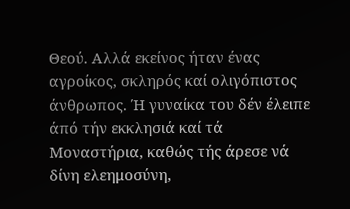Θεού. Αλλά εκείνος ήταν ένας αγροίκος, σκληρός καί ολιγόπιστος άνθρωπος. Ή γυναίκα του δέν έλειπε άπό τήν εκκλησιά καί τά Μοναστήρια, καθώς τής άρεσε νά δίνη ελεημοσύνη,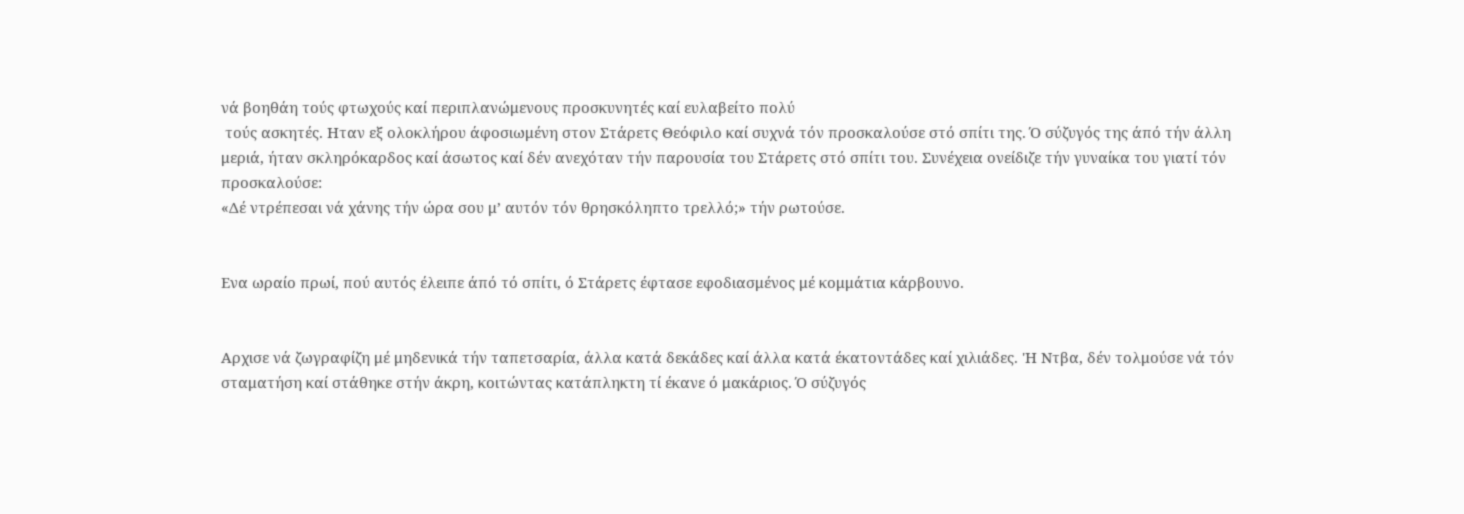νά βοηθάη τούς φτωχούς καί περιπλανώμενους προσκυνητές καί ευλαβείτο πολύ
 τούς ασκητές. Ηταν εξ ολοκλήρου άφοσιωμένη στον Στάρετς Θεόφιλο καί συχνά τόν προσκαλούσε στό σπίτι της. Ό σύζυγός της άπό τήν άλλη μεριά, ήταν σκληρόκαρδος καί άσωτος καί δέν ανεχόταν τήν παρουσία του Στάρετς στό σπίτι του. Συνέχεια ονείδιζε τήν γυναίκα του γιατί τόν προσκαλούσε:
«Δέ ντρέπεσαι νά χάνης τήν ώρα σου μ’ αυτόν τόν θρησκόληπτο τρελλό;» τήν ρωτούσε.


Ενα ωραίο πρωί, πού αυτός έλειπε άπό τό σπίτι, ό Στάρετς έφτασε εφοδιασμένος μέ κομμάτια κάρβουνο.


Αρχισε νά ζωγραφίζη μέ μηδενικά τήν ταπετσαρία, άλλα κατά δεκάδες καί άλλα κατά έκατοντάδες καί χιλιάδες. 'Η Ντβα, δέν τολμούσε νά τόν σταματήση καί στάθηκε στήν άκρη, κοιτώντας κατάπληκτη τί έκανε ό μακάριος. Ό σύζυγός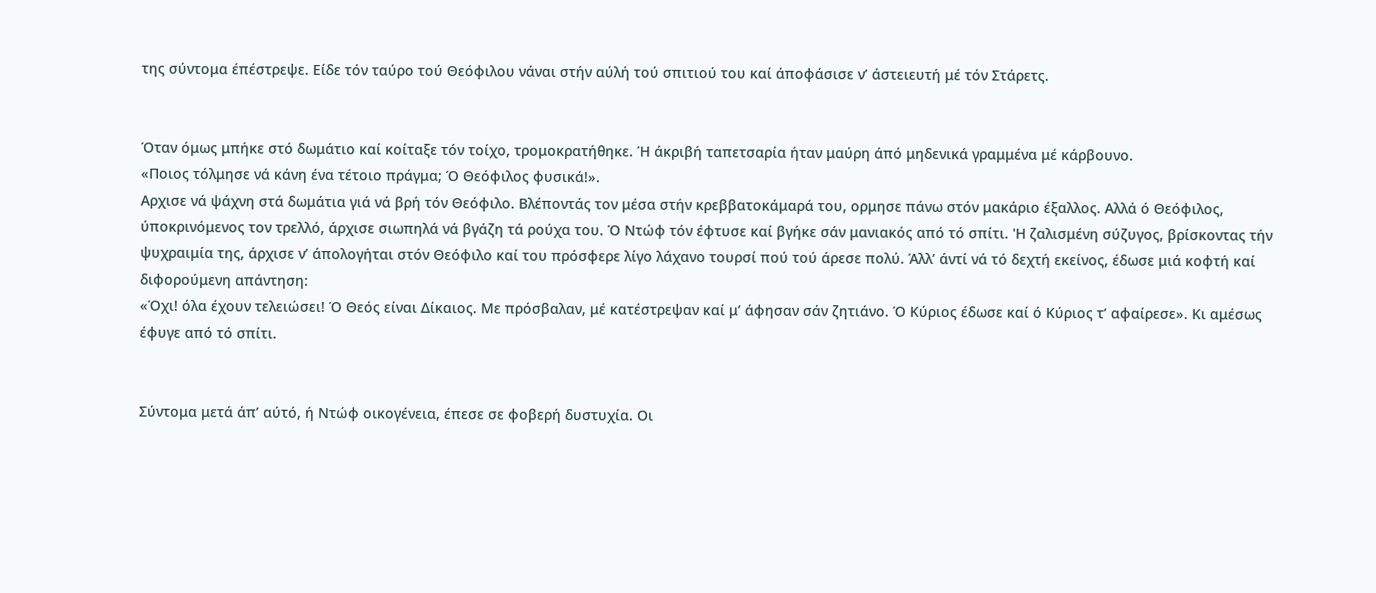της σύντομα έπέστρεψε. Είδε τόν ταύρο τού Θεόφιλου νάναι στήν αύλή τού σπιτιού του καί άποφάσισε ν’ άστειευτή μέ τόν Στάρετς.


Όταν όμως μπήκε στό δωμάτιο καί κοίταξε τόν τοίχο, τρομοκρατήθηκε. Ή άκριβή ταπετσαρία ήταν μαύρη άπό μηδενικά γραμμένα μέ κάρβουνο.
«Ποιος τόλμησε νά κάνη ένα τέτοιο πράγμα; Ό Θεόφιλος φυσικά!».
Αρχισε νά ψάχνη στά δωμάτια γιά νά βρή τόν Θεόφιλο. Βλέποντάς τον μέσα στήν κρεββατοκάμαρά του, ορμησε πάνω στόν μακάριο έξαλλος. Αλλά ό Θεόφιλος, ύποκρινόμενος τον τρελλό, άρχισε σιωπηλά νά βγάζη τά ρούχα του. Ό Ντώφ τόν έφτυσε καί βγήκε σάν μανιακός από τό σπίτι. 'Η ζαλισμένη σύζυγος, βρίσκοντας τήν ψυχραιμία της, άρχισε ν’ άπολογήται στόν Θεόφιλο καί του πρόσφερε λίγο λάχανο τουρσί πού τού άρεσε πολύ. Άλλ’ άντί νά τό δεχτή εκείνος, έδωσε μιά κοφτή καί διφορούμενη απάντηση:
«Όχι! όλα έχουν τελειώσει! Ό Θεός είναι Δίκαιος. Με πρόσβαλαν, μέ κατέστρεψαν καί μ’ άφησαν σάν ζητιάνο. Ό Κύριος έδωσε καί ό Κύριος τ’ αφαίρεσε». Κι αμέσως έφυγε από τό σπίτι.


Σύντομα μετά άπ’ αύτό, ή Ντώφ οικογένεια, έπεσε σε φοβερή δυστυχία. Οι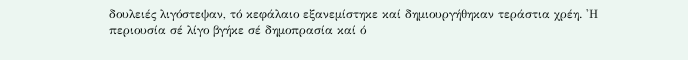δουλειές λιγόστεψαν, τό κεφάλαιο εξανεμίστηκε καί δημιουργήθηκαν τεράστια χρέη. 'Η περιουσία σέ λίγο βγήκε σέ δημοπρασία καί ό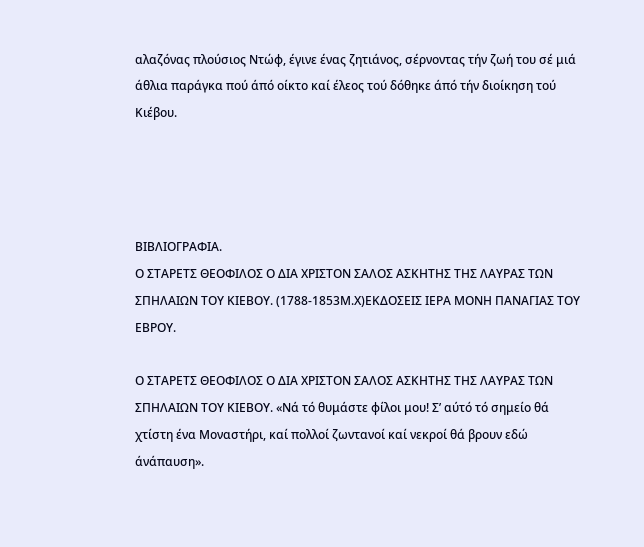αλαζόνας πλούσιος Ντώφ, έγινε ένας ζητιάνος, σέρνοντας τήν ζωή του σέ μιά άθλια παράγκα πού άπό οίκτο καί έλεος τού δόθηκε άπό τήν διοίκηση τού Κιέβου.




ΒΙΒΛΙΟΓΡΑΦΙΑ.
Ο ΣΤΑΡΕΤΣ ΘΕΟΦΙΛΟΣ Ο ΔΙΑ ΧΡΙΣΤΟΝ ΣΑΛΟΣ ΑΣΚΗΤΗΣ ΤΗΣ ΛΑΥΡΑΣ ΤΩΝ ΣΠΗΛΑΙΩΝ ΤΟΥ ΚΙΕΒΟΥ. (1788-1853Μ.Χ)ΕΚΔΟΣΕΙΣ ΙΕΡΑ ΜΟΝΗ ΠΑΝΑΓΙΑΣ ΤΟΥ ΕΒΡΟΥ.

Ο ΣΤΑΡΕΤΣ ΘΕΟΦΙΛΟΣ Ο ΔΙΑ ΧΡΙΣΤΟΝ ΣΑΛΟΣ ΑΣΚΗΤΗΣ ΤΗΣ ΛΑΥΡΑΣ ΤΩΝ ΣΠΗΛΑΙΩΝ ΤΟΥ ΚΙΕΒΟΥ. «Νά τό θυμάστε φίλοι μου! Σ’ αύτό τό σημείο θά χτίστη ένα Μοναστήρι, καί πολλοί ζωντανοί καί νεκροί θά βρουν εδώ άνάπαυση».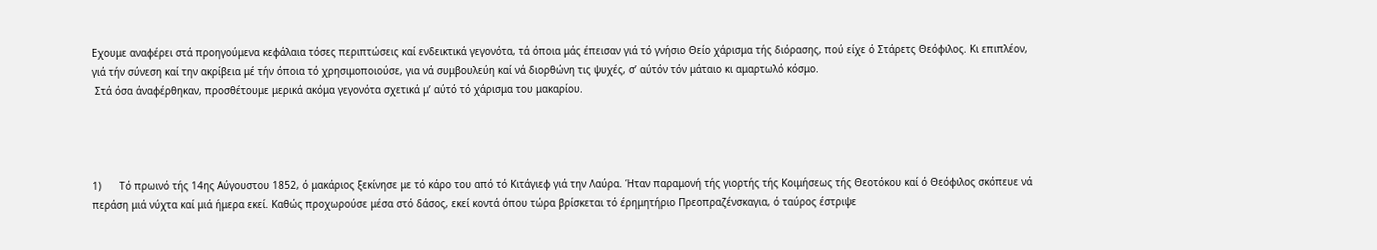Εχουμε αναφέρει στά προηγούμενα κεφάλαια τόσες περιπτώσεις καί ενδεικτικά γεγονότα, τά όποια μάς έπεισαν γιά τό γνήσιο Θείο χάρισμα τής διόρασης, πού είχε ό Στάρετς Θεόφιλος. Κι επιπλέον, γιά τήν σύνεση καί την ακρίβεια μέ τήν όποια τό χρησιμοποιούσε, για νά συμβουλεύη καί νά διορθώνη τις ψυχές, σ’ αύτόν τόν μάταιο κι αμαρτωλό κόσμο.
 Στά όσα άναφέρθηκαν, προσθέτουμε μερικά ακόμα γεγονότα σχετικά μ’ αύτό τό χάρισμα του μακαρίου.




1)      Τό πρωινό τής 14ης Αύγουστου 1852, ό μακάριος ξεκίνησε με τό κάρο του από τό Κιτάγιεφ γιά την Λαύρα. Ήταν παραμονή τής γιορτής τής Κοιμήσεως τής Θεοτόκου καί ό Θεόφιλος σκόπευε νά περάση μιά νύχτα καί μιά ήμερα εκεί. Καθώς προχωρούσε μέσα στό δάσος, εκεί κοντά όπου τώρα βρίσκεται τό έρημητήριο Πρεοπραζένσκαγια, ό ταύρος έστριψε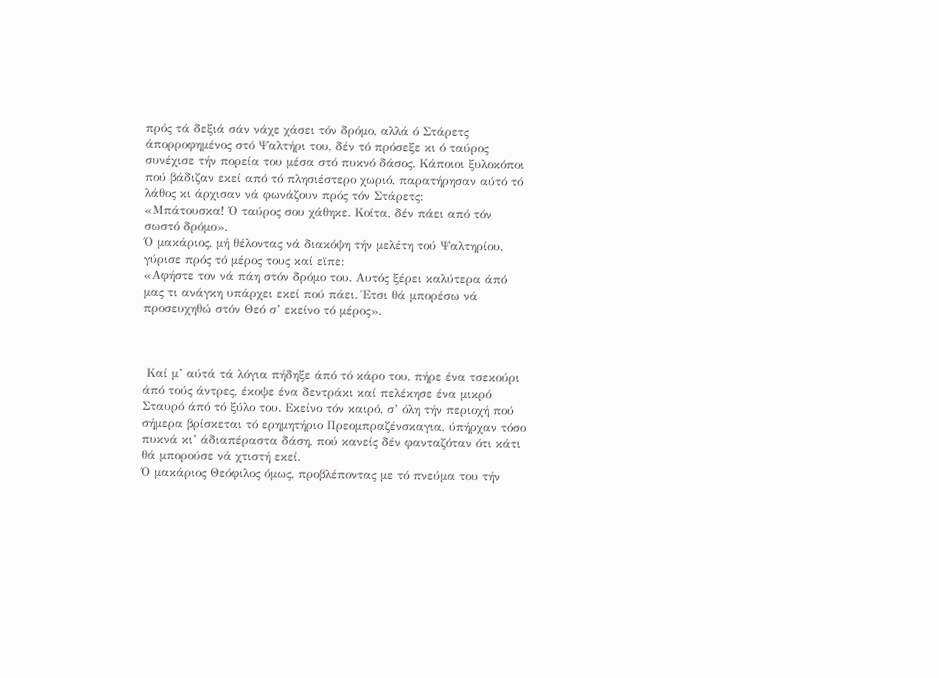πρός τά δεξιά σάν νάχε χάσει τόν δρόμο, αλλά ό Στάρετς άπορροφημένος στό Ψαλτήρι του, δέν τό πρόσεξε κι ό ταύρος συνέχισε τήν πορεία του μέσα στό πυκνό δάσος. Κάποιοι ξυλοκόποι πού βάδιζαν εκεί από τό πλησιέστερο χωριό, παρατήρησαν αύτό τό λάθος κι άρχισαν νά φωνάζουν πρός τόν Στάρετς:
«Μπάτουσκα! Ό ταύρος σου χάθηκε. Κοίτα, δέν πάει από τόν σωστό δρόμο».
Ό μακάριος, μή θέλοντας νά διακόψη τήν μελέτη τού Ψαλτηρίου, γύρισε πρός τό μέρος τους καί εϊπε:
«Αφήστε τον νά πάη στόν δρόμο του. Αυτός ξέρει καλύτερα άπό μας τι ανάγκη υπάρχει εκεί πού πάει. Έτσι θά μπορέσω νά προσευχηθώ στόν Θεό σ’ εκείνο τό μέρος».



 Καί μ’ αύτά τά λόγια πήδηξε άπό τό κάρο του, πήρε ένα τσεκούρι άπό τούς άντρες, έκοψε ένα δεντράκι καί πελέκησε ένα μικρό Σταυρό άπό τό ξύλο του. Εκείνο τόν καιρό, σ’ όλη τήν περιοχή πού σήμερα βρίσκεται τό ερημητήριο Πρεομπραζένσκαγια, ύπήρχαν τόσο πυκνά κι’ άδιαπέραστα δάση, πού κανείς δέν φανταζόταν ότι κάτι θά μπορούσε νά χτιστή εκεί.
Ό μακάριος Θεόφιλος όμως, προβλέποντας με τό πνεύμα του τήν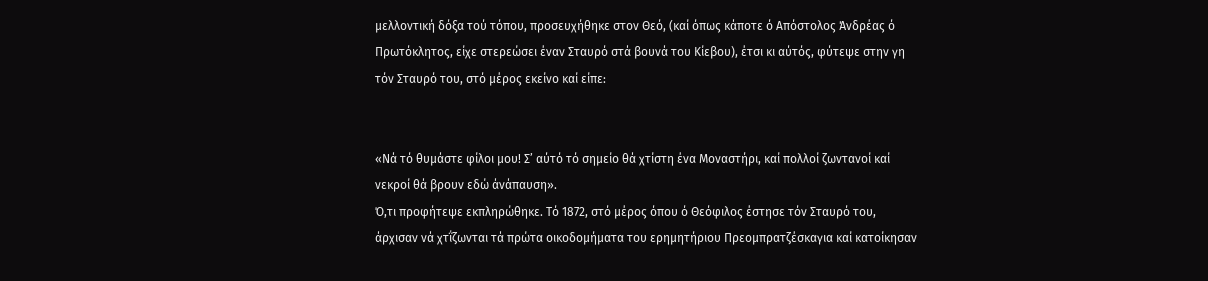μελλοντική δόξα τού τόπου, προσευχήθηκε στον Θεό, (καί όπως κάποτε ό Απόστολος Άνδρέας ό Πρωτόκλητος, είχε στερεώσει έναν Σταυρό στά βουνά του Κίεβου), έτσι κι αύτός, φύτεψε στην γη τόν Σταυρό του, στό μέρος εκείνο καί είπε:


«Νά τό θυμάστε φίλοι μου! Σ’ αύτό τό σημείο θά χτίστη ένα Μοναστήρι, καί πολλοί ζωντανοί καί νεκροί θά βρουν εδώ άνάπαυση».
Ό,τι προφήτεψε εκπληρώθηκε. Τό 1872, στό μέρος όπου ό Θεόφιλος έστησε τόν Σταυρό του, άρχισαν νά χτΐζωνται τά πρώτα οικοδομήματα του ερημητήριου Πρεομπρατζέσκαγια καί κατοίκησαν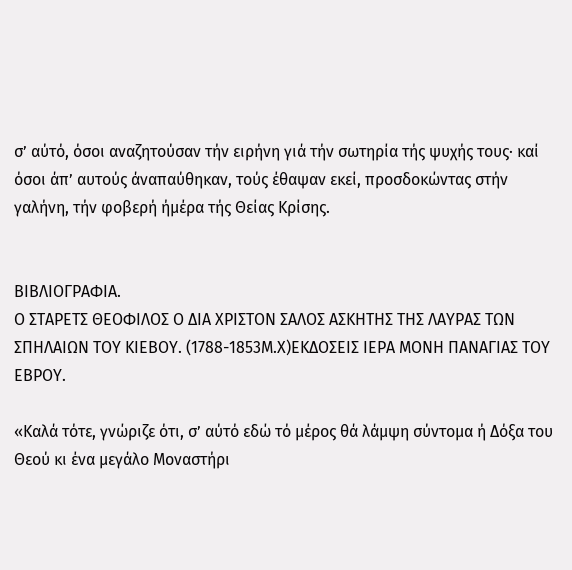σ’ αύτό, όσοι αναζητούσαν τήν ειρήνη γιά τήν σωτηρία τής ψυχής τους· καί όσοι άπ’ αυτούς άναπαύθηκαν, τούς έθαψαν εκεί, προσδοκώντας στήν γαλήνη, τήν φοβερή ήμέρα τής Θείας Κρίσης.


ΒΙΒΛΙΟΓΡΑΦΙΑ.
Ο ΣΤΑΡΕΤΣ ΘΕΟΦΙΛΟΣ Ο ΔΙΑ ΧΡΙΣΤΟΝ ΣΑΛΟΣ ΑΣΚΗΤΗΣ ΤΗΣ ΛΑΥΡΑΣ ΤΩΝ ΣΠΗΛΑΙΩΝ ΤΟΥ ΚΙΕΒΟΥ. (1788-1853Μ.Χ)ΕΚΔΟΣΕΙΣ ΙΕΡΑ ΜΟΝΗ ΠΑΝΑΓΙΑΣ ΤΟΥ ΕΒΡΟΥ.

«Καλά τότε, γνώριζε ότι, σ’ αύτό εδώ τό μέρος θά λάμψη σύντομα ή Δόξα του Θεού κι ένα μεγάλο Μοναστήρι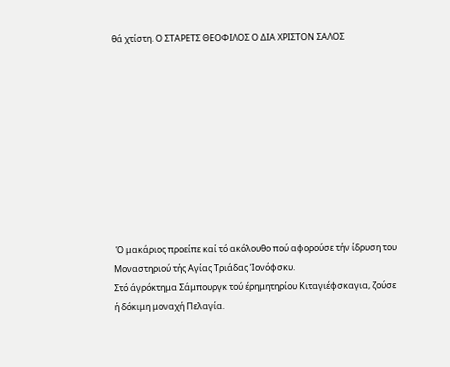θά χτίστη. Ο ΣΤΑΡΕΤΣ ΘΕΟΦΙΛΟΣ Ο ΔΙΑ ΧΡΙΣΤΟΝ ΣΑΛΟΣ










 Ό μακάριος προείπε καί τό ακόλουθο πού αφορούσε τήν ίδρυση του Μοναστηριού τής Αγίας Τριάδας Ίονόφσκυ.
Στό άγρόκτημα Σάμπουργκ τού έρημητηρίου Κιταγιέφσκαγια, ζούσε ή δόκιμη μοναχή Πελαγία.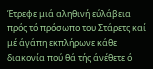Έτρεφε μιά αληθινή εύλάβεια πρός τό πρόσωπο του Στάρετς καί μέ άγάπη εκπλήρωνε κάθε διακονία πού θά τής άνέθετε ό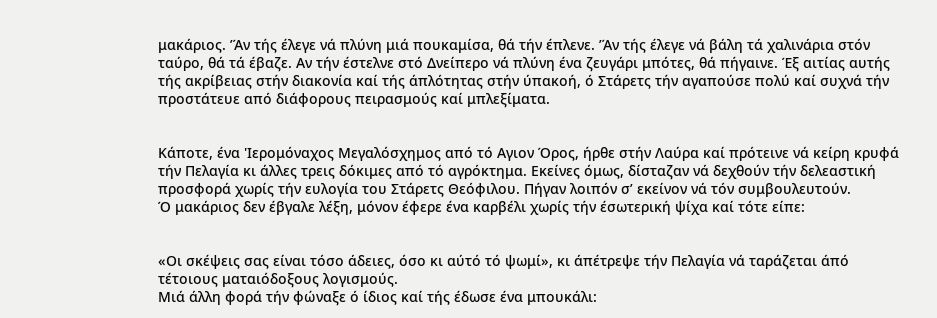μακάριος. ’Άν τής έλεγε νά πλύνη μιά πουκαμίσα, θά τήν έπλενε. ’Άν τής έλεγε νά βάλη τά χαλινάρια στόν ταύρο, θά τά έβαζε. Αν τήν έστελνε στό Δνείπερο νά πλύνη ένα ζευγάρι μπότες, θά πήγαινε. Έξ αιτίας αυτής τής ακρίβειας στήν διακονία καί τής άπλότητας στήν ύπακοή, ό Στάρετς τήν αγαπούσε πολύ καί συχνά τήν προστάτευε από διάφορους πειρασμούς καί μπλεξίματα.


Κάποτε, ένα 'Ιερομόναχος Μεγαλόσχημος από τό Αγιον Όρος, ήρθε στήν Λαύρα καί πρότεινε νά κείρη κρυφά τήν Πελαγία κι άλλες τρεις δόκιμες από τό αγρόκτημα. Εκείνες όμως, δίσταζαν νά δεχθούν τήν δελεαστική προσφορά χωρίς τήν ευλογία του Στάρετς Θεόφιλου. Πήγαν λοιπόν σ’ εκείνον νά τόν συμβουλευτούν.
Ό μακάριος δεν έβγαλε λέξη, μόνον έφερε ένα καρβέλι χωρίς τήν έσωτερική ψίχα καί τότε είπε:


«Οι σκέψεις σας είναι τόσο άδειες, όσο κι αύτό τό ψωμί», κι άπέτρεψε τήν Πελαγία νά ταράζεται άπό τέτοιους ματαιόδοξους λογισμούς.
Μιά άλλη φορά τήν φώναξε ό ίδιος καί τής έδωσε ένα μπουκάλι: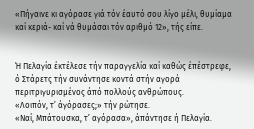«Πήγαινε κι αγόρασε γιά τόν έαυτό σου λίγο μέλι, θυμίαμα καί κεριά- καί νά θυμάσαι τόν αριθμό 12», τής είπε.


Ή Πελαγία έκτέλεσε τήν παραγγελία καί καθώς έπέστρεφε, ό Στάρετς τήν συνάντησε κοντά στήν αγορά περιτριγυρισμένος άπό πολλούς ανθρώπους.
«Λοιπόν, τ’ άγόρασες;» τήν ρώτησε.
«Ναί, Μπάτουσκα, τ’ αγόρασα», άπάντησε ή Πελαγία.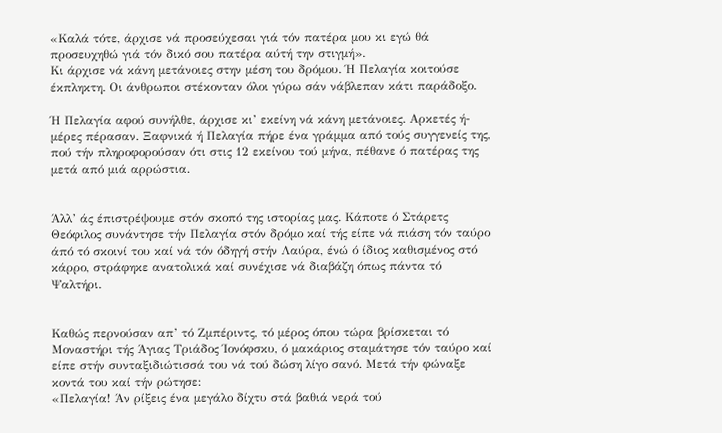«Καλά τότε, άρχισε νά προσεύχεσαι γιά τόν πατέρα μου κι εγώ θά προσευχηθώ γιά τόν δικό σου πατέρα αύτή την στιγμή».
Κι άρχισε νά κάνη μετάνοιες στην μέση του δρόμου. Ή Πελαγία κοιτούσε έκπληκτη. Οι άνθρωποι στέκονταν όλοι γύρω σάν νάβλεπαν κάτι παράδοξο.

Ή Πελαγία αφού συνήλθε, άρχισε κι’ εκείνη νά κάνη μετάνοιες. Αρκετές ή- μέρες πέρασαν. Ξαφνικά ή Πελαγία πήρε ένα γράμμα από τούς συγγενείς της, πού τήν πληροφορούσαν ότι στις 12 εκείνου τού μήνα, πέθανε ό πατέρας της μετά από μιά αρρώστια.


Άλλ’ άς έπιστρέψουμε στόν σκοπό της ιστορίας μας. Κάποτε ό Στάρετς Θεόφιλος συνάντησε τήν Πελαγία στόν δρόμο καί τής είπε νά πιάση τόν ταύρο άπό τό σκοινί του καί νά τόν όδηγή στήν Λαύρα, ένώ ό ίδιος καθισμένος στό κάρρο, στράφηκε ανατολικά καί συνέχισε νά διαβάζη όπως πάντα τό Ψαλτήρι.


Καθώς περνούσαν απ’ τό Ζμπέριντς, τό μέρος όπου τώρα βρίσκεται τό Μοναστήρι τής Άγιας Τριάδος Ίονόφσκυ, ό μακάριος σταμάτησε τόν ταύρο καί είπε στήν συνταξιδιώτισσά του νά τού δώση λίγο σανό. Μετά τήν φώναξε κοντά του καί τήν ρώτησε:
«Πελαγία! Άν ρίξεις ένα μεγάλο δίχτυ στά βαθιά νερά τού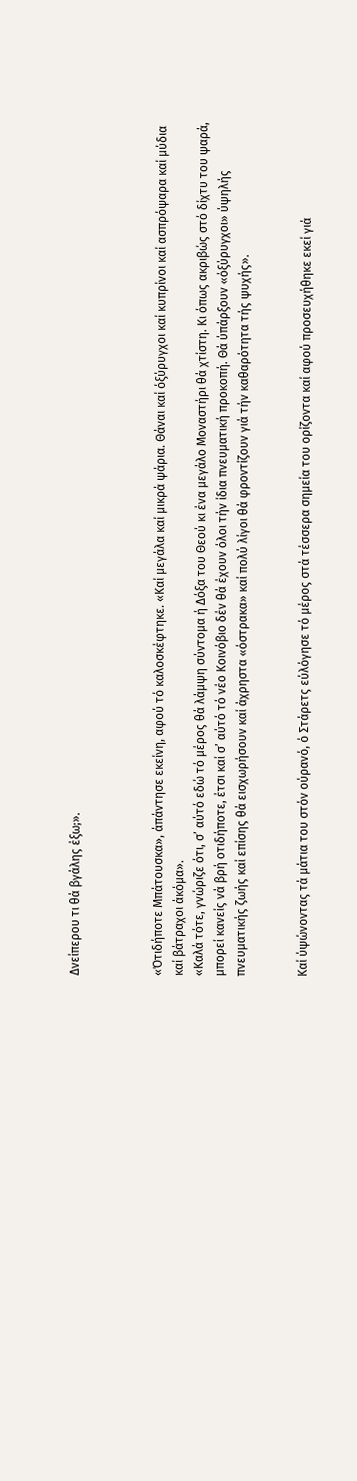Δνείπερου τι θά βγάλης έξω;».



«Ότιδήποτε Μπάτουσκα», άπάντησε εκείνη, αφού τό καλοσκέφτηκε. «Καί μεγάλα καί μικρά ψάρια. Θάναι καί όξύρυγχοι καί κυπρίνοι καί ασπρόψαρα καί μύδια καί βάτραχοι άκόμα».
«Καλά τότε, γνώριζε ότι, σ’ αύτό εδώ τό μέρος θά λάμψη σύντομα ή Δόξα του Θεού κι ένα μεγάλο Μοναστήρι θά χτίστη. Κι όπως ακριβώς στό δίχτυ του ψαρά, μπορεί κανείς νά βρή οτιδήποτε, έτσι καί σ’ αύτό τό νέο Κοινόβιο δέν θά έχουν όλοι τήν ίδια πνευματική προκοπή. Θά ύπάρξουν «όξύρυγχοι» ύψηλής πνευματικής ζωής καί επίσης θά εισχωρήσουν καί άχρηστα «όστρακα» καί πολύ λίγοι θά φροντίζουν γιά τήν καθαρότητα τής ψυχής».


Καί ύψώνοντας τά μάτια του στόν ούρανό, ό Στάρετς εύλόγησε τό μέρος στά τέσσερα σημεία του ορίζοντα καί αφού προσευχήθηκε εκεί γιά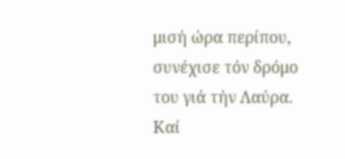μισή ώρα περίπου, συνέχισε τόν δρόμο του γιά τήν Λαύρα. Καί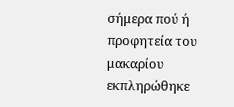σήμερα πού ή προφητεία του μακαρίου εκπληρώθηκε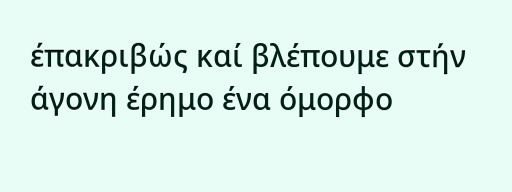έπακριβώς καί βλέπουμε στήν άγονη έρημο ένα όμορφο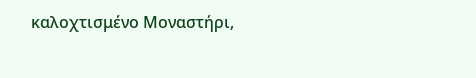καλοχτισμένο Μοναστήρι,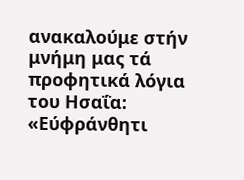ανακαλούμε στήν μνήμη μας τά προφητικά λόγια του Ησαΐα: «Εύφράνθητι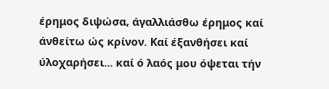έρημος διψώσα, άγαλλιάσθω έρημος καί άνθείτω ώς κρίνον. Καί έξανθήσει καί ύλοχαρήσει... καί ό λαός μου όψεται τήν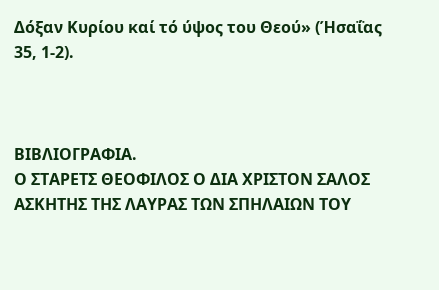Δόξαν Κυρίου καί τό ύψος του Θεού» (Ήσαΐας 35, 1-2).



ΒΙΒΛΙΟΓΡΑΦΙΑ.
Ο ΣΤΑΡΕΤΣ ΘΕΟΦΙΛΟΣ Ο ΔΙΑ ΧΡΙΣΤΟΝ ΣΑΛΟΣ ΑΣΚΗΤΗΣ ΤΗΣ ΛΑΥΡΑΣ ΤΩΝ ΣΠΗΛΑΙΩΝ ΤΟΥ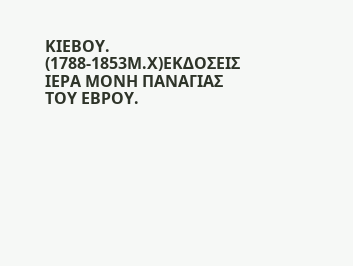ΚΙΕΒΟΥ. (1788-1853Μ.Χ)ΕΚΔΟΣΕΙΣ ΙΕΡΑ ΜΟΝΗ ΠΑΝΑΓΙΑΣ ΤΟΥ ΕΒΡΟΥ.